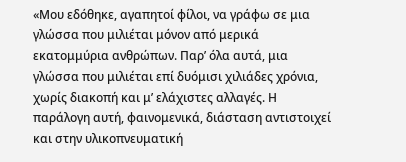«Μου εδόθηκε, αγαπητοί φίλοι, να γράφω σε μια γλώσσα που μιλιέται μόνον από μερικά εκατομμύρια ανθρώπων. Παρ’ όλα αυτά, μια γλώσσα που μιλιέται επί δυόμισι χιλιάδες χρόνια, χωρίς διακοπή και μ’ ελάχιστες αλλαγές. Η παράλογη αυτή, φαινομενικά, διάσταση αντιστοιχεί και στην υλικοπνευματική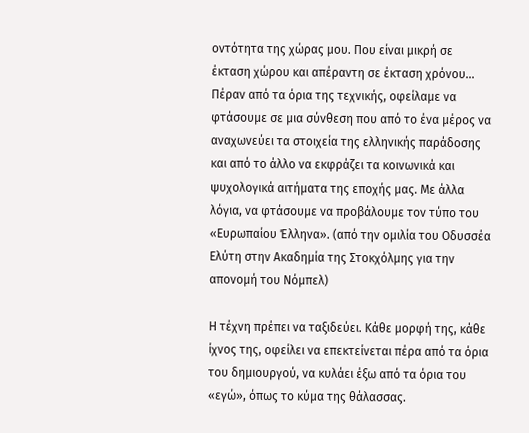οντότητα της χώρας μου. Που είναι μικρή σε έκταση χώρου και απέραντη σε έκταση χρόνου… Πέραν από τα όρια της τεχνικής, οφείλαμε να φτάσουμε σε μια σύνθεση που από το ένα μέρος να αναχωνεύει τα στοιχεία της ελληνικής παράδοσης και από το άλλο να εκφράζει τα κοινωνικά και ψυχολογικά αιτήματα της εποχής μας. Με άλλα λόγια, να φτάσουμε να προβάλουμε τον τύπο του «Ευρωπαίου Έλληνα». (από την ομιλία του Οδυσσέα Ελύτη στην Ακαδημία της Στοκχόλμης για την απονομή του Νόμπελ)

Η τέχνη πρέπει να ταξιδεύει. Κάθε μορφή της, κάθε ίχνος της, οφείλει να επεκτείνεται πέρα από τα όρια του δημιουργού, να κυλάει έξω από τα όρια του «εγώ», όπως το κύμα της θάλασσας.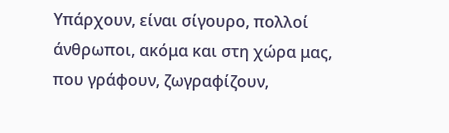Υπάρχουν, είναι σίγουρο, πολλοί άνθρωποι, ακόμα και στη χώρα μας, που γράφουν, ζωγραφίζουν,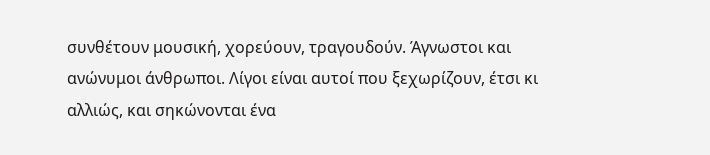συνθέτουν μουσική, χορεύουν, τραγουδούν. Άγνωστοι και ανώνυμοι άνθρωποι. Λίγοι είναι αυτοί που ξεχωρίζουν, έτσι κι αλλιώς, και σηκώνονται ένα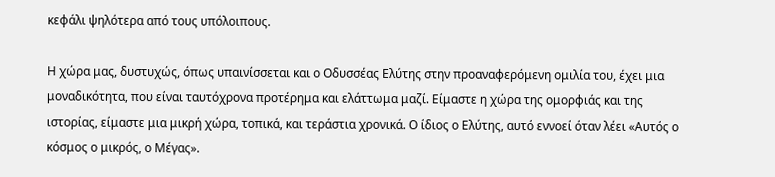κεφάλι ψηλότερα από τους υπόλοιπους.

Η χώρα μας, δυστυχώς, όπως υπαινίσσεται και ο Οδυσσέας Ελύτης στην προαναφερόμενη ομιλία του, έχει μια μοναδικότητα, που είναι ταυτόχρονα προτέρημα και ελάττωμα μαζί. Είμαστε η χώρα της ομορφιάς και της ιστορίας, είμαστε μια μικρή χώρα, τοπικά, και τεράστια χρονικά. Ο ίδιος ο Ελύτης, αυτό εννοεί όταν λέει «Αυτός ο κόσμος ο μικρός, ο Μέγας».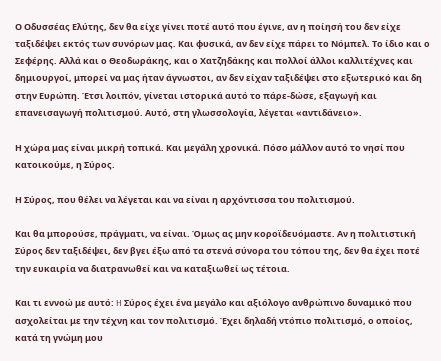Ο Οδυσσέας Ελύτης, δεν θα είχε γίνει ποτέ αυτό που έγινε, αν η ποίησή του δεν είχε ταξιδέψει εκτός των συνόρων μας. Και φυσικά, αν δεν είχε πάρει το Νόμπελ. Το ίδιο και ο Σεφέρης. Αλλά και ο Θεοδωράκης, και ο Χατζηδάκης και πολλοί άλλοι καλλιτέχνες και δημιουργοί, μπορεί να μας ήταν άγνωστοι, αν δεν είχαν ταξιδέψει στο εξωτερικό και δη στην Ευρώπη. Έτσι λοιπόν, γίνεται ιστορικά αυτό το πάρε-δώσε, εξαγωγή και επανεισαγωγή πολιτισμού. Αυτό, στη γλωσσολογία, λέγεται «αντιδάνειο».

Η χώρα μας είναι μικρή τοπικά. Και μεγάλη χρονικά. Πόσο μάλλον αυτό το νησί που κατοικούμε, η Σύρος.

Η Σύρος, που θέλει να λέγεται και να είναι η αρχόντισσα του πολιτισμού.

Και θα μπορούσε, πράγματι, να είναι. Όμως ας μην κοροϊδευόμαστε. Αν η πολιτιστική Σύρος δεν ταξιδέψει, δεν βγει έξω από τα στενά σύνορα του τόπου της, δεν θα έχει ποτέ την ευκαιρία να διατρανωθεί και να καταξιωθεί ως τέτοια.

Και τι εννοώ με αυτό: H Σύρος έχει ένα μεγάλο και αξιόλογο ανθρώπινο δυναμικό που ασχολείται με την τέχνη και τον πολιτισμό. Έχει δηλαδή ντόπιο πολιτισμό, ο οποίος, κατά τη γνώμη μου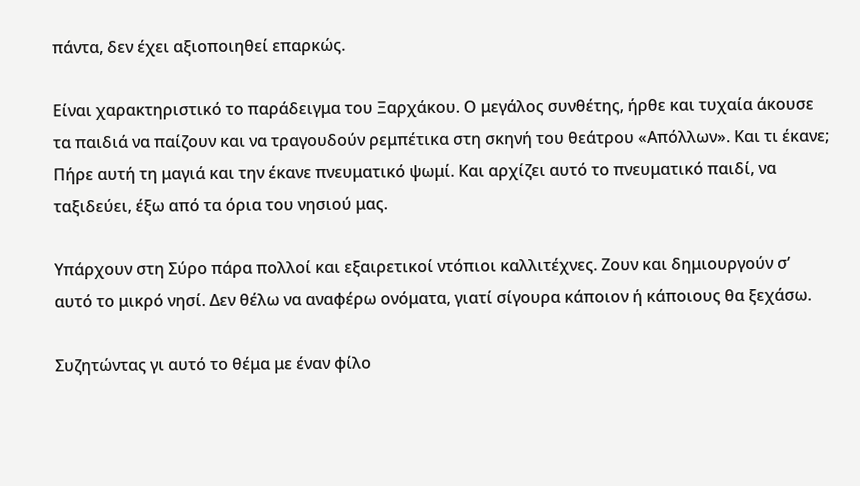πάντα, δεν έχει αξιοποιηθεί επαρκώς.

Είναι χαρακτηριστικό το παράδειγμα του Ξαρχάκου. Ο μεγάλος συνθέτης, ήρθε και τυχαία άκουσε τα παιδιά να παίζουν και να τραγουδούν ρεμπέτικα στη σκηνή του θεάτρου «Απόλλων». Και τι έκανε; Πήρε αυτή τη μαγιά και την έκανε πνευματικό ψωμί. Και αρχίζει αυτό το πνευματικό παιδί, να ταξιδεύει, έξω από τα όρια του νησιού μας.

Υπάρχουν στη Σύρο πάρα πολλοί και εξαιρετικοί ντόπιοι καλλιτέχνες. Ζουν και δημιουργούν σ’ αυτό το μικρό νησί. Δεν θέλω να αναφέρω ονόματα, γιατί σίγουρα κάποιον ή κάποιους θα ξεχάσω.

Συζητώντας γι αυτό το θέμα με έναν φίλο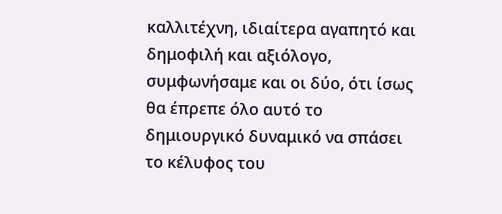καλλιτέχνη, ιδιαίτερα αγαπητό και δημοφιλή και αξιόλογο, συμφωνήσαμε και οι δύο, ότι ίσως θα έπρεπε όλο αυτό το δημιουργικό δυναμικό να σπάσει το κέλυφος του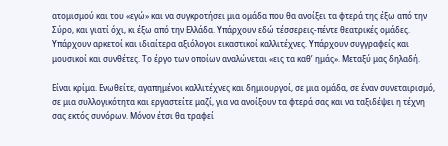ατομισμού και του «εγώ» και να συγκροτήσει μια ομάδα που θα ανοίξει τα φτερά της έξω από την Σύρο, και γιατί όχι, κι έξω από την Ελλάδα. Υπάρχουν εδώ τέσσερεις-πέντε θεατρικές ομάδες. Υπάρχουν αρκετοί και ιδιαίτερα αξιόλογοι εικαστικοί καλλιτέχνες. Υπάρχουν συγγραφείς και μουσικοί και συνθέτες. Το έργο των οποίων αναλώνεται «εις τα καθ’ ημάς». Μεταξύ μας δηλαδή.

Είναι κρίμα. Ενωθείτε, αγαπημένοι καλλιτέχνες και δημιουργοί, σε μια ομάδα, σε έναν συνεταιρισμό, σε μια συλλογικότητα και εργαστείτε μαζί, για να ανοίξουν τα φτερά σας και να ταξιδέψει η τέχνη σας εκτός συνόρων. Μόνον έτσι θα τραφεί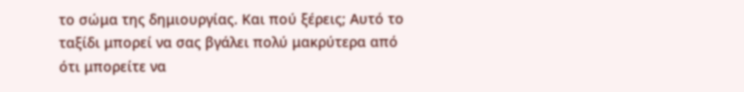το σώμα της δημιουργίας. Και πού ξέρεις; Αυτό το ταξίδι μπορεί να σας βγάλει πολύ μακρύτερα από ότι μπορείτε να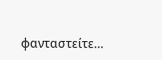φανταστείτε…